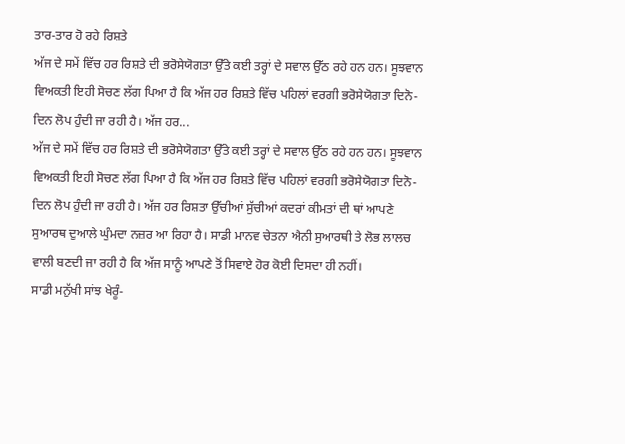ਤਾਰ-ਤਾਰ ਹੋ ਰਹੇ ਰਿਸ਼ਤੇ
ਅੱਜ ਦੇ ਸਮੇਂ ਵਿੱਚ ਹਰ ਰਿਸ਼ਤੇ ਦੀ ਭਰੋਸੇਯੋਗਤਾ ਉੱਤੇ ਕਈ ਤਰ੍ਹਾਂ ਦੇ ਸਵਾਲ ਉੱਠ ਰਹੇ ਹਨ ਹਨ। ਸੂਝਵਾਨ ਵਿਅਕਤੀ ਇਹੀ ਸੋਚਣ ਲੱਗ ਪਿਆ ਹੈ ਕਿ ਅੱਜ ਹਰ ਰਿਸ਼ਤੇ ਵਿੱਚ ਪਹਿਲਾਂ ਵਰਗੀ ਭਰੋਸੇਯੋਗਤਾ ਦਿਨੋ-ਦਿਨ ਲੋਪ ਹੁੰਦੀ ਜਾ ਰਹੀ ਹੈ। ਅੱਜ ਹਰ...
ਅੱਜ ਦੇ ਸਮੇਂ ਵਿੱਚ ਹਰ ਰਿਸ਼ਤੇ ਦੀ ਭਰੋਸੇਯੋਗਤਾ ਉੱਤੇ ਕਈ ਤਰ੍ਹਾਂ ਦੇ ਸਵਾਲ ਉੱਠ ਰਹੇ ਹਨ ਹਨ। ਸੂਝਵਾਨ ਵਿਅਕਤੀ ਇਹੀ ਸੋਚਣ ਲੱਗ ਪਿਆ ਹੈ ਕਿ ਅੱਜ ਹਰ ਰਿਸ਼ਤੇ ਵਿੱਚ ਪਹਿਲਾਂ ਵਰਗੀ ਭਰੋਸੇਯੋਗਤਾ ਦਿਨੋ-ਦਿਨ ਲੋਪ ਹੁੰਦੀ ਜਾ ਰਹੀ ਹੈ। ਅੱਜ ਹਰ ਰਿਸ਼ਤਾ ਉੱਚੀਆਂ ਸੁੱਚੀਆਂ ਕਦਰਾਂ ਕੀਮਤਾਂ ਦੀ ਥਾਂ ਆਪਣੇ ਸੁਆਰਥ ਦੁਆਲੇ ਘੁੰਮਦਾ ਨਜ਼ਰ ਆ ਰਿਹਾ ਹੈ। ਸਾਡੀ ਮਾਨਵ ਚੇਤਨਾ ਐਨੀ ਸੁਆਰਥੀ ਤੇ ਲੋਭ ਲਾਲਚ ਵਾਲੀ ਬਣਦੀ ਜਾ ਰਹੀ ਹੈ ਕਿ ਅੱਜ ਸਾਨੂੰ ਆਪਣੇ ਤੋਂ ਸਿਵਾਏ ਹੋਰ ਕੋਈ ਦਿਸਦਾ ਹੀ ਨਹੀਂ।
ਸਾਡੀ ਮਨੁੱਖੀ ਸਾਂਝ ਖੇਰੂੰ-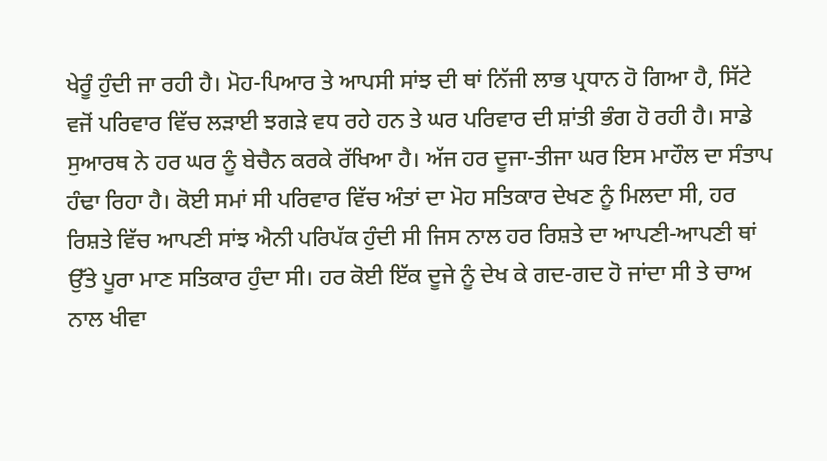ਖੇਰੂੰ ਹੁੰਦੀ ਜਾ ਰਹੀ ਹੈ। ਮੋਹ-ਪਿਆਰ ਤੇ ਆਪਸੀ ਸਾਂਝ ਦੀ ਥਾਂ ਨਿੱਜੀ ਲਾਭ ਪ੍ਰਧਾਨ ਹੋ ਗਿਆ ਹੈ, ਸਿੱਟੇ ਵਜੋਂ ਪਰਿਵਾਰ ਵਿੱਚ ਲੜਾਈ ਝਗੜੇ ਵਧ ਰਹੇ ਹਨ ਤੇ ਘਰ ਪਰਿਵਾਰ ਦੀ ਸ਼ਾਂਤੀ ਭੰਗ ਹੋ ਰਹੀ ਹੈ। ਸਾਡੇ ਸੁਆਰਥ ਨੇ ਹਰ ਘਰ ਨੂੰ ਬੇਚੈਨ ਕਰਕੇ ਰੱਖਿਆ ਹੈ। ਅੱਜ ਹਰ ਦੂਜਾ-ਤੀਜਾ ਘਰ ਇਸ ਮਾਹੌਲ ਦਾ ਸੰਤਾਪ ਹੰਢਾ ਰਿਹਾ ਹੈ। ਕੋਈ ਸਮਾਂ ਸੀ ਪਰਿਵਾਰ ਵਿੱਚ ਅੰਤਾਂ ਦਾ ਮੋਹ ਸਤਿਕਾਰ ਦੇਖਣ ਨੂੰ ਮਿਲਦਾ ਸੀ, ਹਰ ਰਿਸ਼ਤੇ ਵਿੱਚ ਆਪਣੀ ਸਾਂਝ ਐਨੀ ਪਰਿਪੱਕ ਹੁੰਦੀ ਸੀ ਜਿਸ ਨਾਲ ਹਰ ਰਿਸ਼ਤੇ ਦਾ ਆਪਣੀ-ਆਪਣੀ ਥਾਂ ਉੱਤੇ ਪੂਰਾ ਮਾਣ ਸਤਿਕਾਰ ਹੁੰਦਾ ਸੀ। ਹਰ ਕੋਈ ਇੱਕ ਦੂਜੇ ਨੂੰ ਦੇਖ ਕੇ ਗਦ-ਗਦ ਹੋ ਜਾਂਦਾ ਸੀ ਤੇ ਚਾਅ ਨਾਲ ਖੀਵਾ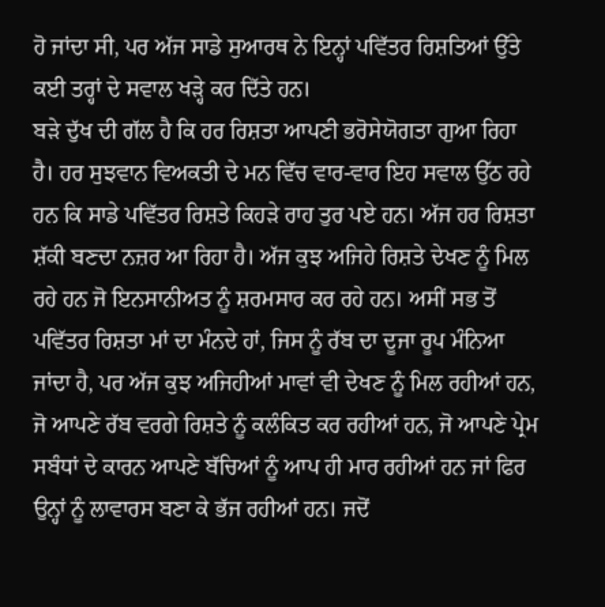ਹੋ ਜਾਂਦਾ ਸੀ, ਪਰ ਅੱਜ ਸਾਡੇ ਸੁਆਰਥ ਨੇ ਇਨ੍ਹਾਂ ਪਵਿੱਤਰ ਰਿਸ਼ਤਿਆਂ ਉੱਤੇ ਕਈ ਤਰ੍ਹਾਂ ਦੇ ਸਵਾਲ ਖੜ੍ਹੇ ਕਰ ਦਿੱਤੇ ਹਨ।
ਬੜੇ ਦੁੱਖ ਦੀ ਗੱਲ ਹੈ ਕਿ ਹਰ ਰਿਸ਼ਤਾ ਆਪਣੀ ਭਰੋਸੇਯੋਗਤਾ ਗੁਆ ਰਿਹਾ ਹੈ। ਹਰ ਸੁਝਵਾਨ ਵਿਅਕਤੀ ਦੇ ਮਨ ਵਿੱਚ ਵਾਰ-ਵਾਰ ਇਹ ਸਵਾਲ ਉੱਠ ਰਹੇ ਹਨ ਕਿ ਸਾਡੇ ਪਵਿੱਤਰ ਰਿਸ਼ਤੇ ਕਿਹੜੇ ਰਾਹ ਤੁਰ ਪਏ ਹਨ। ਅੱਜ ਹਰ ਰਿਸ਼ਤਾ ਸ਼ੱਕੀ ਬਣਦਾ ਨਜ਼ਰ ਆ ਰਿਹਾ ਹੈ। ਅੱਜ ਕੁਝ ਅਜਿਹੇ ਰਿਸ਼ਤੇ ਦੇਖਣ ਨੂੰ ਮਿਲ ਰਹੇ ਹਨ ਜੋ ਇਨਸਾਨੀਅਤ ਨੂੰ ਸ਼ਰਮਸਾਰ ਕਰ ਰਹੇ ਹਨ। ਅਸੀਂ ਸਭ ਤੋਂ ਪਵਿੱਤਰ ਰਿਸ਼ਤਾ ਮਾਂ ਦਾ ਮੰਨਦੇ ਹਾਂ, ਜਿਸ ਨੂੰ ਰੱਬ ਦਾ ਦੂਜਾ ਰੂਪ ਮੰਨਿਆ ਜਾਂਦਾ ਹੈ, ਪਰ ਅੱਜ ਕੁਝ ਅਜਿਹੀਆਂ ਮਾਵਾਂ ਵੀ ਦੇਖਣ ਨੂੰ ਮਿਲ ਰਹੀਆਂ ਹਨ, ਜੋ ਆਪਣੇ ਰੱਬ ਵਰਗੇ ਰਿਸ਼ਤੇ ਨੂੰ ਕਲੰਕਿਤ ਕਰ ਰਹੀਆਂ ਹਨ, ਜੋ ਆਪਣੇ ਪ੍ਰੇਮ ਸਬੰਧਾਂ ਦੇ ਕਾਰਨ ਆਪਣੇ ਬੱਚਿਆਂ ਨੂੰ ਆਪ ਹੀ ਮਾਰ ਰਹੀਆਂ ਹਨ ਜਾਂ ਫਿਰ ਉਨ੍ਹਾਂ ਨੂੰ ਲਾਵਾਰਸ ਬਣਾ ਕੇ ਭੱਜ ਰਹੀਆਂ ਹਨ। ਜਦੋਂ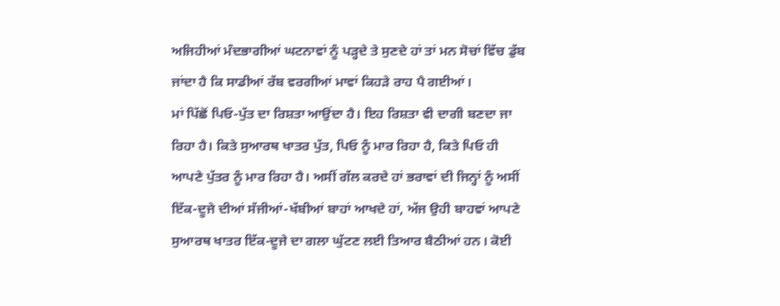ਅਜਿਹੀਆਂ ਮੰਦਭਾਗੀਆਂ ਘਟਨਾਵਾਂ ਨੂੰ ਪੜ੍ਹਦੇ ਤੇ ਸੁਣਦੇ ਹਾਂ ਤਾਂ ਮਨ ਸੋਚਾਂ ਵਿੱਚ ਡੁੱਬ ਜਾਂਦਾ ਹੈ ਕਿ ਸਾਡੀਆਂ ਰੱਬ ਵਰਗੀਆਂ ਮਾਵਾਂ ਕਿਹੜੇ ਰਾਹ ਪੈ ਗਈਆਂ।
ਮਾਂ ਪਿੱਛੋਂ ਪਿਓ-ਪੁੱਤ ਦਾ ਰਿਸ਼ਤਾ ਆਉਂਦਾ ਹੈ। ਇਹ ਰਿਸ਼ਤਾ ਵੀ ਦਾਗੀ ਬਣਦਾ ਜਾ ਰਿਹਾ ਹੈ। ਕਿਤੇ ਸੁਆਰਥ ਖਾਤਰ ਪੁੱਤ, ਪਿਓ ਨੂੰ ਮਾਰ ਰਿਹਾ ਹੈ, ਕਿਤੇ ਪਿਓ ਹੀ ਆਪਣੇ ਪੁੱਤਰ ਨੂੰ ਮਾਰ ਰਿਹਾ ਹੈ। ਅਸੀਂ ਗੱਲ ਕਰਦੇ ਹਾਂ ਭਰਾਵਾਂ ਦੀ ਜਿਨ੍ਹਾਂ ਨੂੰ ਅਸੀਂ ਇੱਕ-ਦੂਜੇ ਦੀਆਂ ਸੱਜੀਆਂ-ਖੱਬੀਆਂ ਬਾਹਾਂ ਆਖਦੇ ਹਾਂ, ਅੱਜ ਉਹੀ ਬਾਹਵਾਂ ਆਪਣੇ ਸੁਆਰਥ ਖਾਤਰ ਇੱਕ-ਦੂਜੇ ਦਾ ਗਲਾ ਘੁੱਟਣ ਲਈ ਤਿਆਰ ਬੈਠੀਆਂ ਹਨ। ਕੋਈ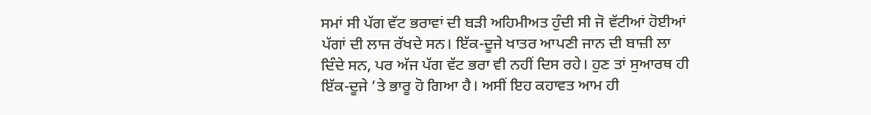ਸਮਾਂ ਸੀ ਪੱਗ ਵੱਟ ਭਰਾਵਾਂ ਦੀ ਬੜੀ ਅਹਿਮੀਅਤ ਹੁੰਦੀ ਸੀ ਜੋ ਵੱਟੀਆਂ ਹੋਈਆਂ ਪੱਗਾਂ ਦੀ ਲਾਜ ਰੱਖਦੇ ਸਨ। ਇੱਕ-ਦੂਜੇ ਖਾਤਰ ਆਪਣੀ ਜਾਨ ਦੀ ਬਾਜ਼ੀ ਲਾ ਦਿੰਦੇ ਸਨ, ਪਰ ਅੱਜ ਪੱਗ ਵੱਟ ਭਰਾ ਵੀ ਨਹੀਂ ਦਿਸ ਰਹੇ। ਹੁਣ ਤਾਂ ਸੁਆਰਥ ਹੀ ਇੱਕ-ਦੂਜੇ ’ਤੇ ਭਾਰੂ ਹੋ ਗਿਆ ਹੈ। ਅਸੀਂ ਇਹ ਕਹਾਵਤ ਆਮ ਹੀ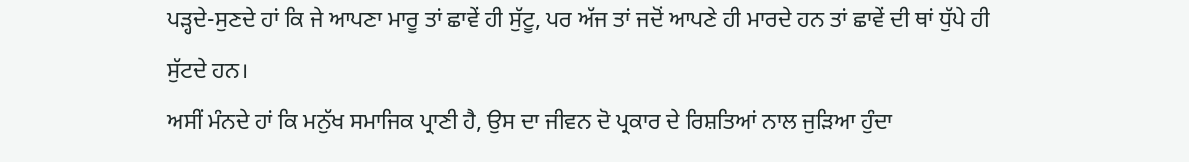ਪੜ੍ਹਦੇ-ਸੁਣਦੇ ਹਾਂ ਕਿ ਜੇ ਆਪਣਾ ਮਾਰੂ ਤਾਂ ਛਾਵੇਂ ਹੀ ਸੁੱਟੂ, ਪਰ ਅੱਜ ਤਾਂ ਜਦੋਂ ਆਪਣੇ ਹੀ ਮਾਰਦੇ ਹਨ ਤਾਂ ਛਾਵੇਂ ਦੀ ਥਾਂ ਧੁੱਪੇ ਹੀ ਸੁੱਟਦੇ ਹਨ।
ਅਸੀਂ ਮੰਨਦੇ ਹਾਂ ਕਿ ਮਨੁੱਖ ਸਮਾਜਿਕ ਪ੍ਰਾਣੀ ਹੈ, ਉਸ ਦਾ ਜੀਵਨ ਦੋ ਪ੍ਰਕਾਰ ਦੇ ਰਿਸ਼ਤਿਆਂ ਨਾਲ ਜੁੜਿਆ ਹੁੰਦਾ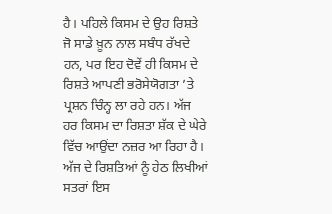ਹੈ। ਪਹਿਲੇ ਕਿਸਮ ਦੇ ਉਹ ਰਿਸ਼ਤੇ ਜੋ ਸਾਡੇ ਖ਼ੂਨ ਨਾਲ ਸਬੰਧ ਰੱਖਦੇ ਹਨ, ਪਰ ਇਹ ਦੋਵੇਂ ਹੀ ਕਿਸਮ ਦੇ ਰਿਸ਼ਤੇ ਆਪਣੀ ਭਰੋਸੇਯੋਗਤਾ ’ਤੇ ਪ੍ਰਸ਼ਨ ਚਿੰਨ੍ਹ ਲਾ ਰਹੇ ਹਨ। ਅੱਜ ਹਰ ਕਿਸਮ ਦਾ ਰਿਸ਼ਤਾ ਸ਼ੱਕ ਦੇ ਘੇਰੇ ਵਿੱਚ ਆਉਂਦਾ ਨਜ਼ਰ ਆ ਰਿਹਾ ਹੈ। ਅੱਜ ਦੇ ਰਿਸ਼ਤਿਆਂ ਨੂੰ ਹੇਠ ਲਿਖੀਆਂ ਸਤਰਾਂ ਇਸ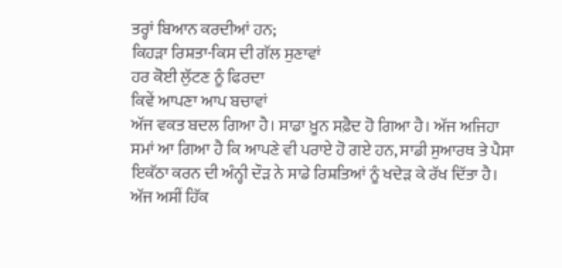ਤਰ੍ਹਾਂ ਬਿਆਨ ਕਰਦੀਆਂ ਹਨ;
ਕਿਹੜਾ ਰਿਸ਼ਤਾ-ਕਿਸ ਦੀ ਗੱਲ ਸੁਣਾਵਾਂ
ਹਰ ਕੋਈ ਲੁੱਟਣ ਨੂੰ ਫਿਰਦਾ
ਕਿਵੇਂ ਆਪਣਾ ਆਪ ਬਚਾਵਾਂ
ਅੱਜ ਵਕਤ ਬਦਲ ਗਿਆ ਹੈ। ਸਾਡਾ ਖ਼ੂਨ ਸਫ਼ੈਦ ਹੋ ਗਿਆ ਹੈ। ਅੱਜ ਅਜਿਹਾ ਸਮਾਂ ਆ ਗਿਆ ਹੈ ਕਿ ਆਪਣੇ ਵੀ ਪਰਾਏ ਹੋ ਗਏ ਹਨ, ਸਾਡੀ ਸੁਆਰਥ ਤੇ ਪੈਸਾ ਇਕੱਠਾ ਕਰਨ ਦੀ ਅੰਨ੍ਹੀ ਦੌੜ ਨੇ ਸਾਡੇ ਰਿਸ਼ਤਿਆਂ ਨੂੰ ਖਦੇੜ ਕੇ ਰੱਖ ਦਿੱਤਾ ਹੈ। ਅੱਜ ਅਸੀਂ ਹਿੱਕ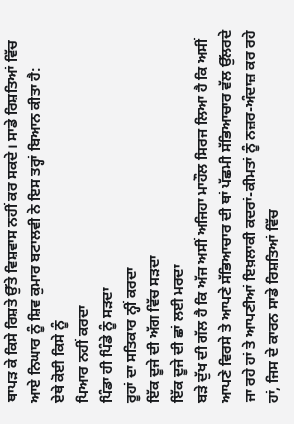ਥਾਪੜ ਕੇ ਕਿਸੇ ਰਿਸ਼ਤੇ ਉੱਤੇ ਵਿਸ਼ਵਾਸ ਨਹੀਂ ਕਰ ਸਕਦੇ। ਸਾਡੇ ਰਿਸ਼ਤਿਆਂ ਵਿੱਚ ਆਏ ਨਿਘਾਰ ਨੂੰ ਸ਼ਿਵ ਕੁਮਾਰ ਬਟਾਲਵੀ ਨੇ ਇਸ ਤਰ੍ਹਾਂ ਬਿਆਨ ਕੀਤਾ ਹੈ:
ਏਥੇ ਕੋਈ ਕਿਸੇ ਨੂੰ
ਪਿਆਰ ਨਹੀਂ ਕਰਦਾ
ਪਿੰਡਾ ਹੀ ਪਿੰਡੇ ਨੂੰ ਸੜਦਾ
ਰੂਹਾਂ ਦਾ ਸਤਿਕਾਰ ਨ੍ਹੀਂ ਕਰਦਾ
ਇੱਕ ਦੂਜੇ ਦੀ ਅੱਗ ਵਿੱਚ ਸੜਦਾ
ਇੱਕ ਦੂਜੇ ਦੀ ਛਾਂ ਲਈ ਮਰਦਾ
ਬੜੇ ਦੁੱਖ ਦੀ ਗੱਲ ਹੈ ਕਿ ਅੱਜ ਅਸੀਂ ਅਜਿਹਾ ਮਾਹੌਲ ਸਿਰਜ ਲਿਆ ਹੈ ਕਿ ਅਸੀਂ ਆਪਣੇ ਵਿਰਸੇ ਤੇ ਆਪਣੇ ਸੱਭਿਆਚਾਰ ਦੀ ਥਾਂ ਪੱਛਮੀ ਸੱਭਿਆਚਾਰ ਵੱਲ ਉੱਲਰਦੇ ਜਾ ਰਹੇ ਹਾਂ ਤੇ ਆਪਣੀਆਂ ਇਖ਼ਲਾਕੀ ਕਦਰਾਂ-ਕੀਮਤਾਂ ਨੂੰ ਨਜ਼ਰ-ਅੰਦਾਜ਼ ਕਰ ਰਹੇ ਹਾਂ, ਜਿਸ ਦੇ ਕਾਰਨ ਸਾਡੇ ਰਿਸ਼ਤਿਆਂ ਵਿੱਚ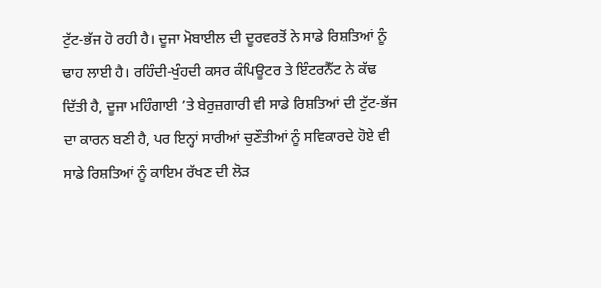ਟੁੱਟ-ਭੱਜ ਹੋ ਰਹੀ ਹੈ। ਦੂਜਾ ਮੋਬਾਈਲ ਦੀ ਦੂਰਵਰਤੋਂ ਨੇ ਸਾਡੇ ਰਿਸ਼ਤਿਆਂ ਨੂੰ ਢਾਹ ਲਾਈ ਹੈ। ਰਹਿੰਦੀ-ਖੁੰਹਦੀ ਕਸਰ ਕੰਪਿਊਟਰ ਤੇ ਇੰਟਰਨੈੱਟ ਨੇ ਕੱਢ ਦਿੱਤੀ ਹੈ, ਦੂਜਾ ਮਹਿੰਗਾਈ ’ਤੇ ਬੇਰੁਜ਼ਗਾਰੀ ਵੀ ਸਾਡੇ ਰਿਸ਼ਤਿਆਂ ਦੀ ਟੁੱਟ-ਭੱਜ ਦਾ ਕਾਰਨ ਬਣੀ ਹੈ, ਪਰ ਇਨ੍ਹਾਂ ਸਾਰੀਆਂ ਚੁਣੌਤੀਆਂ ਨੂੰ ਸਵਿਕਾਰਦੇ ਹੋਏ ਵੀ ਸਾਡੇ ਰਿਸ਼ਤਿਆਂ ਨੂੰ ਕਾਇਮ ਰੱਖਣ ਦੀ ਲੋੜ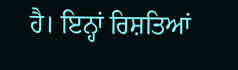ਹੈ। ਇਨ੍ਹਾਂ ਰਿਸ਼ਤਿਆਂ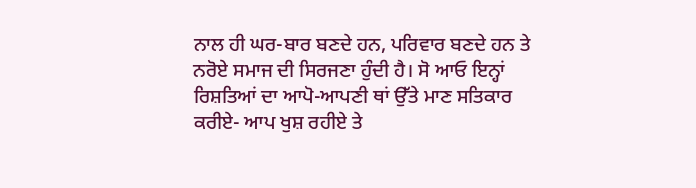ਨਾਲ ਹੀ ਘਰ-ਬਾਰ ਬਣਦੇ ਹਨ, ਪਰਿਵਾਰ ਬਣਦੇ ਹਨ ਤੇ ਨਰੋਏ ਸਮਾਜ ਦੀ ਸਿਰਜਣਾ ਹੁੰਦੀ ਹੈ। ਸੋ ਆਓ ਇਨ੍ਹਾਂ ਰਿਸ਼ਤਿਆਂ ਦਾ ਆਪੋ-ਆਪਣੀ ਥਾਂ ਉੱਤੇ ਮਾਣ ਸਤਿਕਾਰ ਕਰੀਏ- ਆਪ ਖੁਸ਼ ਰਹੀਏ ਤੇ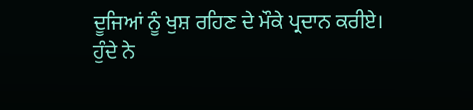ਦੂਜਿਆਂ ਨੂੰ ਖੁਸ਼ ਰਹਿਣ ਦੇ ਮੌਕੇ ਪ੍ਰਦਾਨ ਕਰੀਏ।
ਹੁੰਦੇ ਨੇ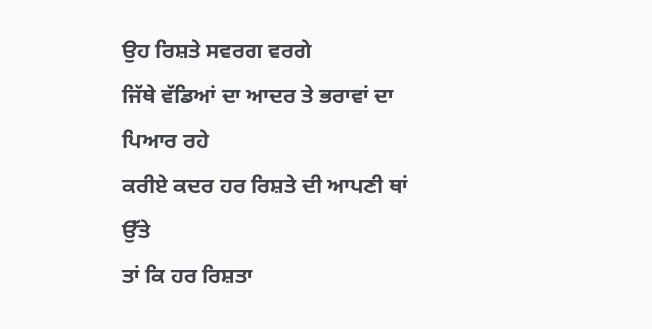ਉਹ ਰਿਸ਼ਤੇ ਸਵਰਗ ਵਰਗੇ
ਜਿੱਥੇ ਵੱਡਿਆਂ ਦਾ ਆਦਰ ਤੇ ਭਰਾਵਾਂ ਦਾ ਪਿਆਰ ਰਹੇ
ਕਰੀਏ ਕਦਰ ਹਰ ਰਿਸ਼ਤੇ ਦੀ ਆਪਣੀ ਥਾਂ ਉੱਤੇ
ਤਾਂ ਕਿ ਹਰ ਰਿਸ਼ਤਾ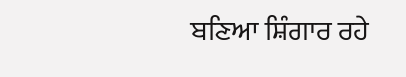ਬਣਿਆ ਸ਼ਿੰਗਾਰ ਰਹੇ